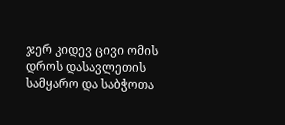ჯერ კიდევ ცივი ომის დროს დასავლეთის სამყარო და საბჭოთა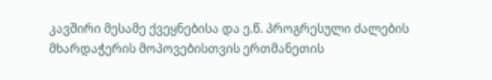კავშირი მესამე ქვეყნებისა და ე.წ. პროგრესული ძალების მხარდაჭერის მოპოვებისთვის ერთმანეთის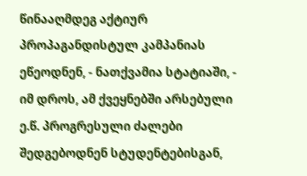წინააღმდეგ აქტიურ პროპაგანდისტულ კამპანიას ეწეოდნენ, - ნათქვამია სტატიაში, - იმ დროს, ამ ქვეყნებში არსებული ე.წ. პროგრესული ძალები შედგებოდნენ სტუდენტებისგან,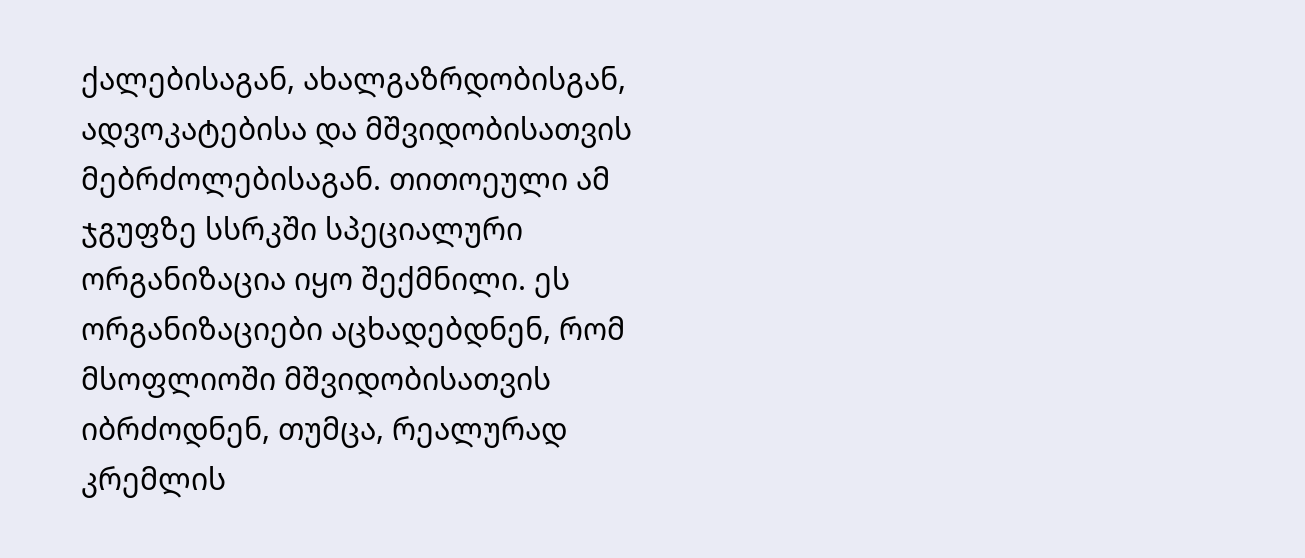ქალებისაგან, ახალგაზრდობისგან, ადვოკატებისა და მშვიდობისათვის მებრძოლებისაგან. თითოეული ამ ჯგუფზე სსრკში სპეციალური ორგანიზაცია იყო შექმნილი. ეს ორგანიზაციები აცხადებდნენ, რომ მსოფლიოში მშვიდობისათვის იბრძოდნენ, თუმცა, რეალურად კრემლის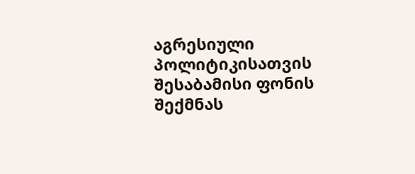აგრესიული პოლიტიკისათვის შესაბამისი ფონის შექმნას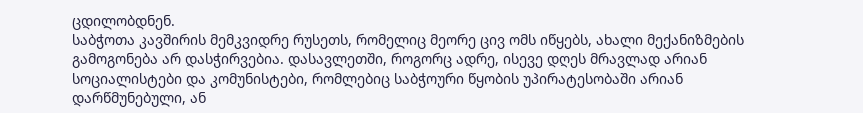ცდილობდნენ.
საბჭოთა კავშირის მემკვიდრე რუსეთს, რომელიც მეორე ცივ ომს იწყებს, ახალი მექანიზმების გამოგონება არ დასჭირვებია. დასავლეთში, როგორც ადრე, ისევე დღეს მრავლად არიან სოციალისტები და კომუნისტები, რომლებიც საბჭოური წყობის უპირატესობაში არიან დარწმუნებული, ან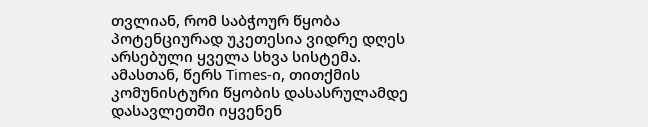თვლიან, რომ საბჭოურ წყობა პოტენციურად უკეთესია ვიდრე დღეს არსებული ყველა სხვა სისტემა.
ამასთან, წერს Times-ი, თითქმის კომუნისტური წყობის დასასრულამდე დასავლეთში იყვენენ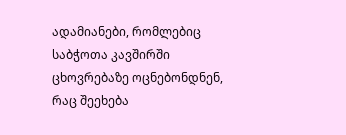ადამიანები, რომლებიც საბჭოთა კავშირში ცხოვრებაზე ოცნებონდნენ, რაც შეეხება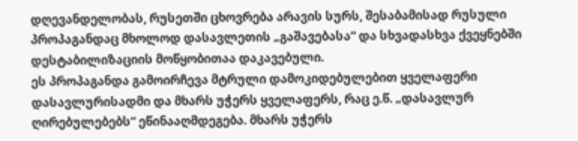დღევანდელობას, რუსეთში ცხოვრება არავის სურს, შესაბამისად რუსული პროპაგანდაც მხოლოდ დასავლეთის „გაშავებასა“ და სხვადასხვა ქვეყნებში დესტაბილიზაციის მოწყობითაა დაკავებული.
ეს პროპაგანდა გამოირჩევა მტრული დამოკიდებულებით ყველაფერი დასავლურისადმი და მხარს უჭერს ყველაფერს, რაც ე.წ. „დასავლურ ღირებულებებს“ ეწინააღმდეგება. მხარს უჭერს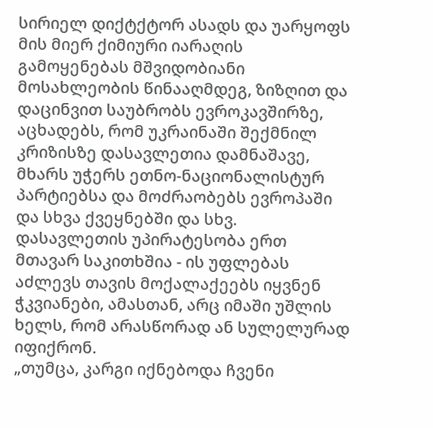სირიელ დიქტქტორ ასადს და უარყოფს მის მიერ ქიმიური იარაღის გამოყენებას მშვიდობიანი მოსახლეობის წინააღმდეგ, ზიზღით და დაცინვით საუბრობს ევროკავშირზე, აცხადებს, რომ უკრაინაში შექმნილ კრიზისზე დასავლეთია დამნაშავე, მხარს უჭერს ეთნო-ნაციონალისტურ პარტიებსა და მოძრაობებს ევროპაში და სხვა ქვეყნებში და სხვ.
დასავლეთის უპირატესობა ერთ მთავარ საკითხშია - ის უფლებას აძლევს თავის მოქალაქეებს იყვნენ ჭკვიანები, ამასთან, არც იმაში უშლის ხელს, რომ არასწორად ან სულელურად იფიქრონ.
„თუმცა, კარგი იქნებოდა ჩვენი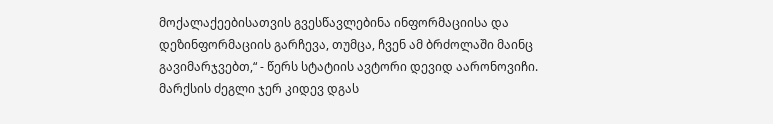მოქალაქეებისათვის გვესწავლებინა ინფორმაციისა და დეზინფორმაციის გარჩევა, თუმცა, ჩვენ ამ ბრძოლაში მაინც გავიმარჯვებთ,“ - წერს სტატიის ავტორი დევიდ აარონოვიჩი.
მარქსის ძეგლი ჯერ კიდევ დგას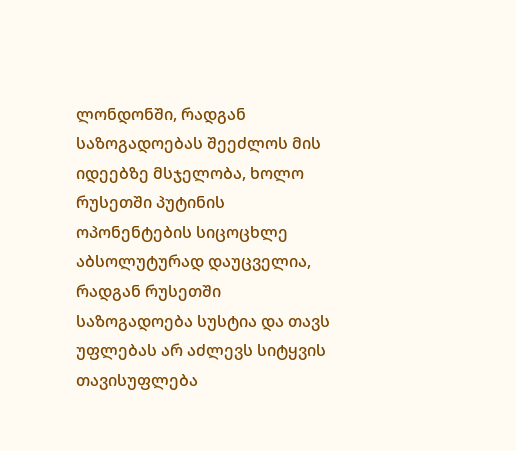ლონდონში, რადგან საზოგადოებას შეეძლოს მის იდეებზე მსჯელობა, ხოლო რუსეთში პუტინის ოპონენტების სიცოცხლე აბსოლუტურად დაუცველია, რადგან რუსეთში საზოგადოება სუსტია და თავს უფლებას არ აძლევს სიტყვის თავისუფლება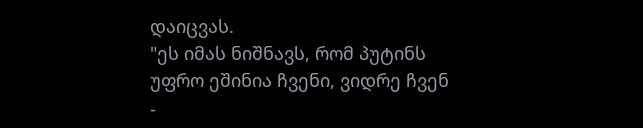დაიცვას.
"ეს იმას ნიშნავს, რომ პუტინს უფრო ეშინია ჩვენი, ვიდრე ჩვენ -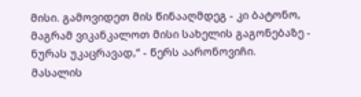მისი. გამოვიდეთ მის წინააღმდეგ - კი ბატონო, მაგრამ ვიკანკალოთ მისი სახელის გაგონებაზე - ნურას უკაცრავად,“ - წერს აარონოვიჩი.
მასალის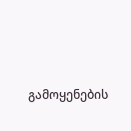გამოყენების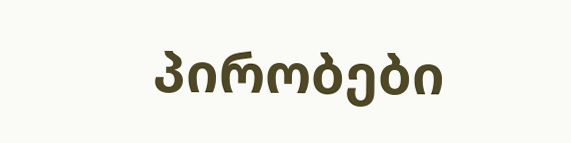პირობები